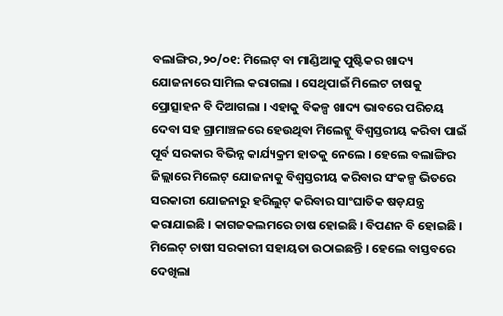ବଲାଙ୍ଗିର,୨୦/୦୧: ମିଲେଟ୍ ବା ମାଣ୍ଡିଆକୁ ପୁଷ୍ଟିକର ଖାଦ୍ୟ ଯୋଜନାରେ ସାମିଲ କରାଗଲା । ସେଥିପାଇଁ ମିଲେଟ ଚାଷକୁ ପ୍ରୋତ୍ସାହନ ବି ଦିଆଗଲା । ଏହାକୁ ବିକଳ୍ପ ଖାଦ୍ୟ ଭାବରେ ପରିଚୟ ଦେବା ସହ ଗ୍ରାମାଞ୍ଚଳରେ ହେଉଥିବା ମିଲେଟ୍କୁ ବିଶ୍ୱସ୍ତରୀୟ କରିବା ପାଇଁ ପୂର୍ବ ସରକାର ବିଭିନ୍ନ କାର୍ଯ୍ୟକ୍ରମ ହାତକୁ ନେଲେ । ହେଲେ ବଲାଙ୍ଗିର ଜିଲ୍ଲାରେ ମିଲେଟ୍ ଯୋଜନାକୁ ବିଶ୍ୱସ୍ତରୀୟ କରିବାର ସଂକଳ୍ପ ଭିତରେ ସରକାରୀ ଯୋଜନାରୁ ହରିଲୁଟ୍ କରିବାର ସାଂଘାତିକ ଷଡ଼ଯନ୍ତ୍ର କରାଯାଇଛି । କାଗଜକଲମରେ ଚାଷ ହୋଇଛି । ବିପଣନ ବି ହୋଇଛି । ମିଲେଟ୍ ଚାଷୀ ସରକାରୀ ସହାୟତା ଉଠାଇଛନ୍ତି । ହେଲେ ବାସ୍ତବରେ ଦେଖିଲା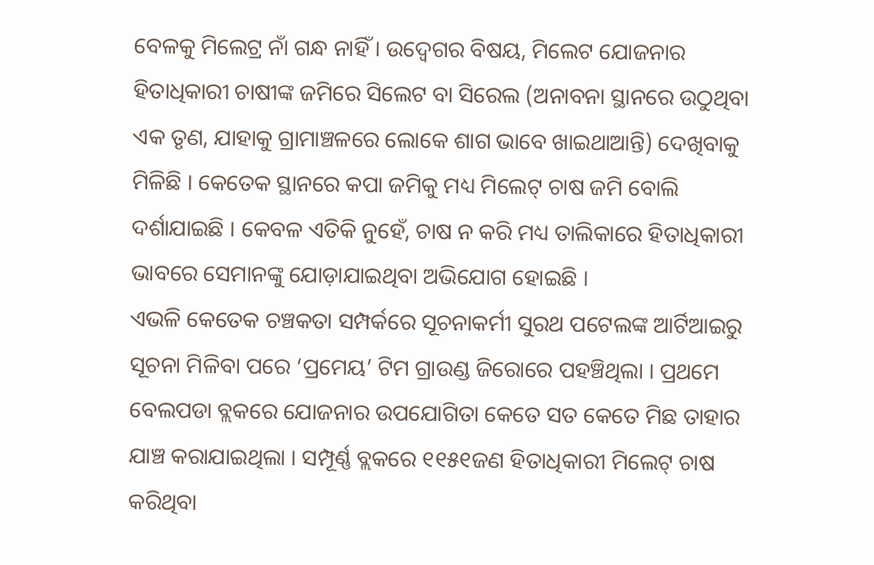ବେଳକୁ ମିଲେଟ୍ର ନାଁ ଗନ୍ଧ ନାହିଁ । ଉଦ୍ବେଗର ବିଷୟ, ମିଲେଟ ଯୋଜନାର ହିତାଧିକାରୀ ଚାଷୀଙ୍କ ଜମିରେ ସିଲେଟ ବା ସିରେଲ (ଅନାବନା ସ୍ଥାନରେ ଉଠୁଥିବା ଏକ ତୃଣ, ଯାହାକୁ ଗ୍ରାମାଞ୍ଚଳରେ ଲୋକେ ଶାଗ ଭାବେ ଖାଇଥାଆନ୍ତି) ଦେଖିବାକୁ ମିଳିଛି । କେତେକ ସ୍ଥାନରେ କପା ଜମିକୁ ମଧ୍ୟ ମିଲେଟ୍ ଚାଷ ଜମି ବୋଲି ଦର୍ଶାଯାଇଛି । କେବଳ ଏତିକି ନୁହେଁ, ଚାଷ ନ କରି ମଧ୍ୟ ତାଲିକାରେ ହିତାଧିକାରୀ ଭାବରେ ସେମାନଙ୍କୁ ଯୋଡ଼ାଯାଇଥିବା ଅଭିଯୋଗ ହୋଇଛି ।
ଏଭଳି କେତେକ ଚଞ୍ଚକତା ସମ୍ପର୍କରେ ସୂଚନାକର୍ମୀ ସୁରଥ ପଟେଲଙ୍କ ଆର୍ଟିଆଇରୁ ସୂଚନା ମିଳିବା ପରେ ‘ପ୍ରମେୟ’ ଟିମ ଗ୍ରାଉଣ୍ଡ ଜିରୋରେ ପହଞ୍ଚିଥିଲା । ପ୍ରଥମେ ବେଲପଡା ବ୍ଲକରେ ଯୋଜନାର ଉପଯୋଗିତା କେତେ ସତ କେତେ ମିଛ ତାହାର ଯାଞ୍ଚ କରାଯାଇଥିଲା । ସମ୍ପୂର୍ଣ୍ଣ ବ୍ଲକରେ ୧୧୫୧ଜଣ ହିତାଧିକାରୀ ମିଲେଟ୍ ଚାଷ କରିଥିବା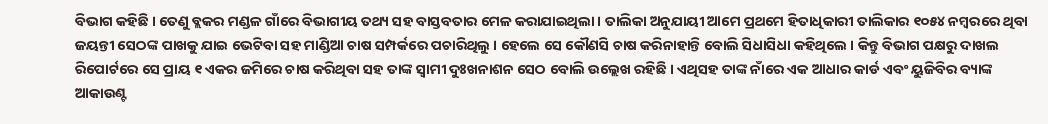ବିଭାଗ କହିଛି । ତେଣୁ ବ୍ଲକର ମଣ୍ଡଳ ଗାଁରେ ବିଭାଗୀୟ ତଥ୍ୟ ସହ ବାସ୍ତବତାର ମେଳ କରାଯାଇଥିଲା । ତାଲିକା ଅନୁଯାୟୀ ଆମେ ପ୍ରଥମେ ହିତାଧିକାରୀ ତାଲିକାର ୧୦୫୪ ନମ୍ବରରେ ଥିବା ଜୟନ୍ତୀ ସେଠଙ୍କ ପାଖକୁ ଯାଇ ଭେଟିବା ସହ ମାଣ୍ଡିଆ ଚାଷ ସମ୍ପର୍କରେ ପଚାରିଥିଲୁ । ହେଲେ ସେ କୌଣସି ଚାଷ କରିନାହାନ୍ତି ବୋଲି ସିଧାସିଧା କହିଥିଲେ । କିନ୍ତୁ ବିଭାଗ ପକ୍ଷରୁ ଦାଖଲ ରିପୋର୍ଟରେ ସେ ପ୍ରାୟ ୧ ଏକର ଜମିରେ ଚାଷ କରିଥିବା ସହ ତାଙ୍କ ସ୍ୱାମୀ ଦୁଃଖନାଶନ ସେଠ ବୋଲି ଉଲ୍ଲେଖ ରହିଛି । ଏଥିସହ ତାଙ୍କ ନାଁରେ ଏକ ଆଧାର କାର୍ଡ ଏବଂ ୟୁଜିବିର ବ୍ୟାଙ୍କ ଆକାଉଣ୍ଟ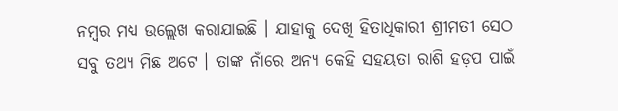ନମ୍ବର ମଧ୍ୟ ଉଲ୍ଲେଖ କରାଯାଇଛି । ଯାହାକୁ ଦେଖି ହିତାଧିକାରୀ ଶ୍ରୀମତୀ ସେଠ ସବୁ ତଥ୍ୟ ମିଛ ଅଟେ । ତାଙ୍କ ନାଁରେ ଅନ୍ୟ କେହି ସହୟତା ରାଶି ହଡ଼ପ ପାଇଁ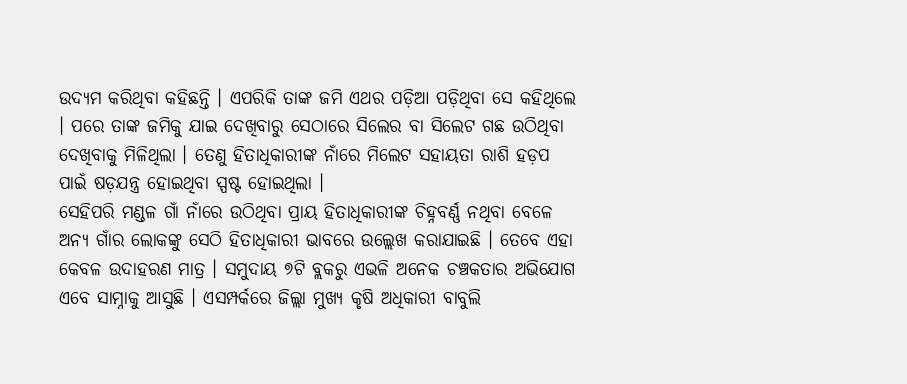ଉଦ୍ୟମ କରିଥିବା କହିଛନ୍ତି । ଏପରିକି ତାଙ୍କ ଜମି ଏଥର ପଡ଼ିଆ ପଡ଼ିଥିବା ସେ କହିଥିଲେ । ପରେ ତାଙ୍କ ଜମିକୁ ଯାଇ ଦେଖିବାରୁ ସେଠାରେ ସିଲେର ବା ସିଲେଟ ଗଛ ଉଠିଥିବା ଦେଖିବାକୁ ମିଳିଥିଲା । ତେଣୁ ହିତାଧିକାରୀଙ୍କ ନାଁରେ ମିଲେଟ ସହାୟତା ରାଶି ହଡ଼ପ ପାଇଁ ଷଡ଼ଯନ୍ତ୍ର ହୋଇଥିବା ସ୍ପଷ୍ଟ ହୋଇଥିଲା ।
ସେହିପରି ମଣ୍ଡଳ ଗାଁ ନାଁରେ ଉଠିଥିବା ପ୍ରାୟ ହିତାଧିକାରୀଙ୍କ ଚିହ୍ନବର୍ଣ୍ଣ ନଥିବା ବେଳେ ଅନ୍ୟ ଗାଁର ଲୋକଙ୍କୁ ସେଠି ହିତାଧିକାରୀ ଭାବରେ ଉଲ୍ଲେଖ କରାଯାଇଛି । ତେବେ ଏହା କେବଳ ଉଦାହରଣ ମାତ୍ର । ସମୁଦାୟ ୭ଟି ବ୍ଲକରୁ ଏଭଳି ଅନେକ ଚଞ୍ଚକତାର ଅଭିଯୋଗ ଏବେ ସାମ୍ନାକୁ ଆସୁଛି । ଏସମ୍ପର୍କରେ ଜିଲ୍ଲା ମୁଖ୍ୟ କୃଷି ଅଧିକାରୀ ବାବୁଲି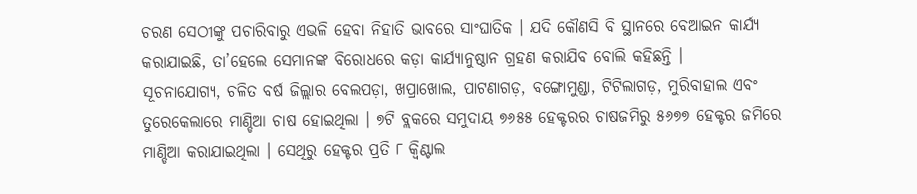ଚରଣ ସେଠୀଙ୍କୁ ପଚାରିବାରୁ ଏଭଳି ହେବା ନିହାତି ଭାବରେ ସାଂଘାତିକ । ଯଦି କୌଣସି ବି ସ୍ଥାନରେ ବେଆଇନ କାର୍ଯ୍ୟ କରାଯାଇଛି, ତା’ହେଲେ ସେମାନଙ୍କ ବିରୋଧରେ କଡ଼ା କାର୍ଯ୍ୟାନୁଷ୍ଠାନ ଗ୍ରହଣ କରାଯିବ ବୋଲି କହିଛନ୍ତି ।
ସୂଚନାଯୋଗ୍ୟ, ଚଳିତ ବର୍ଷ ଜିଲ୍ଲାର ବେଲପଡ଼ା, ଖପ୍ରାଖୋଲ, ପାଟଣାଗଡ଼, ବଙ୍ଗୋମୁଣ୍ଡା, ଟିଟିଲାଗଡ଼, ମୁରିବାହାଲ ଏବଂ ତୁରେକେଲାରେ ମାଣ୍ଡିଆ ଚାଷ ହୋଇଥିଲା । ୭ଟି ବ୍ଲକରେ ସମୁଦାୟ ୭୬୫୫ ହେକ୍ଟରର ଚାଷଜମିରୁ ୫୬୭୭ ହେକ୍ଟର ଜମିରେ ମାଣ୍ଡିଆ କରାଯାଇଥିଲା । ସେଥିରୁ ହେକ୍ଟର ପ୍ରତି ୮ କ୍ୱିଣ୍ଟାଲ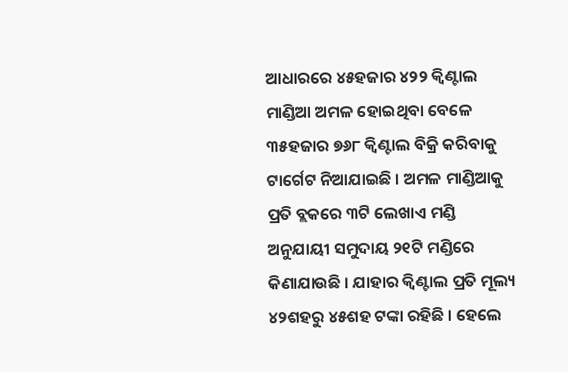ଆଧାରରେ ୪୫ହଜାର ୪୨୨ କ୍ୱିଣ୍ଟାଲ ମାଣ୍ଡିଆ ଅମଳ ହୋଇଥିବା ବେଳେ ୩୫ହଜାର ୭୬୮ କ୍ୱିଣ୍ଟାଲ ବିକ୍ରି କରିବାକୁ ଟାର୍ଗେଟ ନିଆଯାଇଛି । ଅମଳ ମାଣ୍ଡିଆକୁ ପ୍ରତି ବ୍ଲକରେ ୩ଟି ଲେଖାଏ ମଣ୍ଡି ଅନୁଯାୟୀ ସମୁଦାୟ ୨୧ଟି ମଣ୍ଡିରେ କିଣାଯାଉଛି । ଯାହାର କ୍ୱିଣ୍ଟାଲ ପ୍ରତି ମୂଲ୍ୟ ୪୨ଶହରୁ ୪୫ଶହ ଟଙ୍କା ରହିଛି । ହେଲେ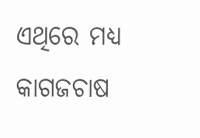ଏଥିରେ ମଧ୍ୟ କାଗଜଚାଷ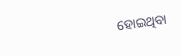ହୋଇଥିବା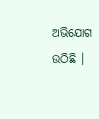ଅଭିଯୋଗ ଉଠିଛି ।